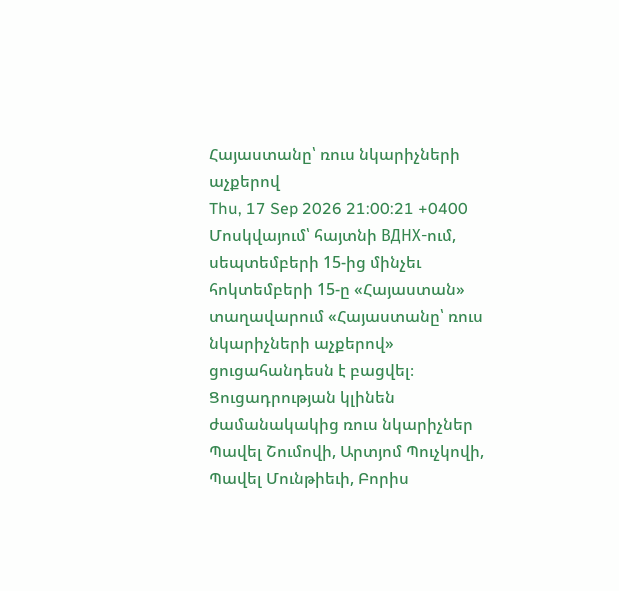Հայաստանը՝ ռուս նկարիչների աչքերով
Thu, 17 Sep 2026 21:00:21 +0400
Մոսկվայում՝ հայտնի ВДНХ-ում, սեպտեմբերի 15-ից մինչեւ հոկտեմբերի 15-ը «Հայաստան» տաղավարում «Հայաստանը՝ ռուս նկարիչների աչքերով» ցուցահանդեսն է բացվել։ Ցուցադրության կլինեն ժամանակակից ռուս նկարիչներ Պավել Շումովի, Արտյոմ Պուչկովի, Պավել Մունթիեւի, Բորիս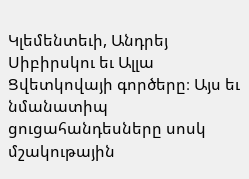Կլեմենտեւի, Անդրեյ Սիբիրսկու եւ Ալլա Ցվետկովայի գործերը։ Այս եւ նմանատիպ ցուցահանդեսները սոսկ մշակութային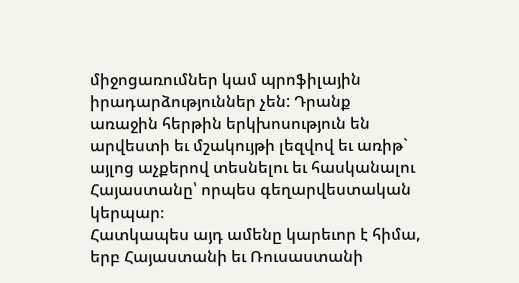միջոցառումներ կամ պրոֆիլային իրադարձություններ չեն: Դրանք առաջին հերթին երկխոսություն են արվեստի եւ մշակույթի լեզվով եւ առիթ` այլոց աչքերով տեսնելու եւ հասկանալու Հայաստանը՝ որպես գեղարվեստական կերպար։
Հատկապես այդ ամենը կարեւոր է հիմա, երբ Հայաստանի եւ Ռուսաստանի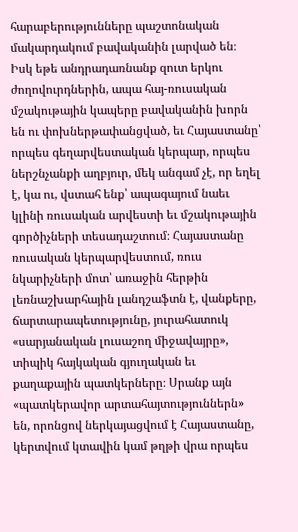հարաբերությունները պաշտոնական մակարդակում բավականին լարված են։ Իսկ եթե անդրադառնանք զուտ երկու ժողովուրդներին, ապա հայ-ռուսական մշակութային կապերը բավականին խորն են ու փոխներթափանցված, եւ Հայաստանը՝ որպես գեղարվեստական կերպար, որպես ներշնչանքի աղբյուր, մեկ անգամ չէ, որ եղել է, կա ու, վստահ ենք՝ ապագայում նաեւ կլինի ռուսական արվեստի եւ մշակութային գործիչների տեսադաշտում։ Հայաստանը ռուսական կերպարվեստում, ռուս նկարիչների մոտ՝ առաջին հերթին լեռնաշխարհային լանդշաֆտն է, վանքերը, ճարտարապետությունը, յուրահատուկ «սարյանական լուսաշող միջավայրը», տիպիկ հայկական գյուղական եւ քաղաքային պատկերները։ Սրանք այն «պատկերավոր արտահայտություններն» են, որոնցով ներկայացվում է Հայաստանը, կերտվում կտավին կամ թղթի վրա որպես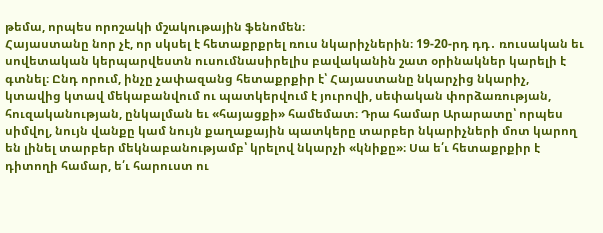թեմա, որպես որոշակի մշակութային ֆենոմեն։
Հայաստանը նոր չէ, որ սկսել է հետաքրքրել ռուս նկարիչներին։ 19-20-րդ դդ․ ռուսական եւ սովետական կերպարվեստն ուսումնասիրելիս բավականին շատ օրինակներ կարելի է գտնել։ Ընդ որում, ինչը չափազանց հետաքրքիր է՝ Հայաստանը նկարչից նկարիչ, կտավից կտավ մեկաբանվում ու պատկերվում է յուրովի, սեփական փորձառության, հուզականության, ընկալման եւ «հայացքի» համեմատ։ Դրա համար Արարատը՝ որպես սիմվոլ, նույն վանքը կամ նույն քաղաքային պատկերը տարբեր նկարիչների մոտ կարող են լինել տարբեր մեկնաբանությամբ՝ կրելով նկարչի «կնիքը»։ Սա ե՛ւ հետաքրքիր է դիտողի համար, ե՛ւ հարուստ ու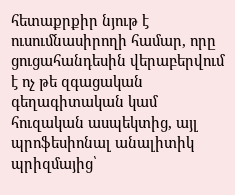հետաքրքիր նյութ է ուսումնասիրողի համար, որը ցուցահանդեսին վերաբերվում է ոչ թե զգացական գեղագիտական կամ հուզական ասպեկտից, այլ պրոֆեսիոնալ անալիտիկ պրիզմայից՝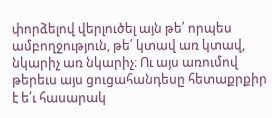փորձելով վերլուծել այն թե՛ որպես ամբողջություն, թե՛ կտավ առ կտավ, նկարիչ առ նկարիչ։ Ու այս առումով թերեւս այս ցուցահանդեսը հետաքրքիր է ե՛ւ հասարակ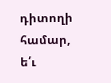դիտողի համար, ե՛ւ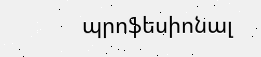պրոֆեսիոնալ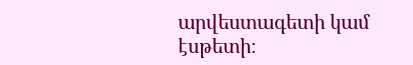արվեստագետի կամ էսթետի։